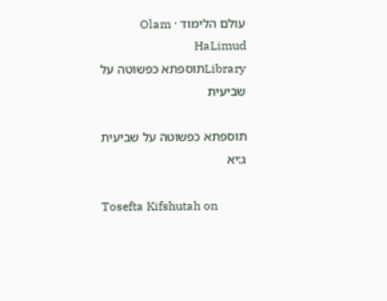עולם הלימוד · Olam HaLimud
Libraryתוספתא כפשוטה על שביעית

תוספתא כפשוטה על שביעית ג:יא

Tosefta Kifshutah on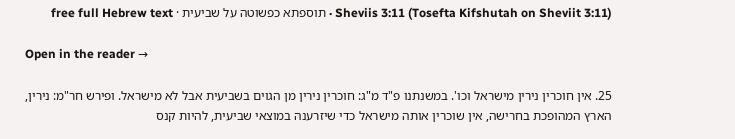Sheviis 3:11 (Tosefta Kifshutah on Sheviit 3:11) · תוספתא כפשוטה על שביעית · free full Hebrew text

Open in the reader →

25. אין חוכרין נירין מישראל וכו'. במשנתנו פ"ד מ"ג: חוכרין נירין מן הגוים בשביעית אבל לא מישראל. ופירש חר"מ: נירין, הארץ המהופכת בחרישה, אין שוכרין אותה מישראל כדי שיזרענה במוצאי שביעית, להיות קנס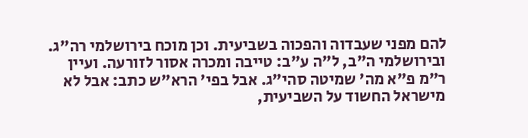להם מפני שעבדוה והפכוה בשביעית. וכן מוכח בירושלמי רה"ג. ובירושלמי ה"ב, ל"ה ע"ב: טייבה ומכרה אסור לזורעה. ועיין ר"מ פ"א מה' שמיטה סהי"ג. אבל בפי' הרא"ש כתב: אבל לא מישראל החשוד על השביעית,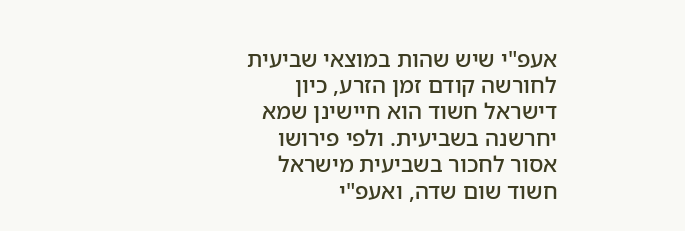אעפ"י שיש שהות במוצאי שביעית לחורשה קודם זמן הזרע, כיון דישראל חשוד הוא חיישינן שמא יחרשנה בשביעית. ולפי פירושו אסור לחכור בשביעית מישראל חשוד שום שדה, ואעפ"י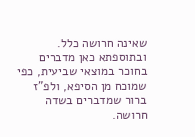שאינה חרושה כלל. ובתוספתא כאן מדברים בחוכר במוצאי שביעית, כפי שמוכח מן הסיפא, ולפ"ז ברור שמדברים בשדה חרושה.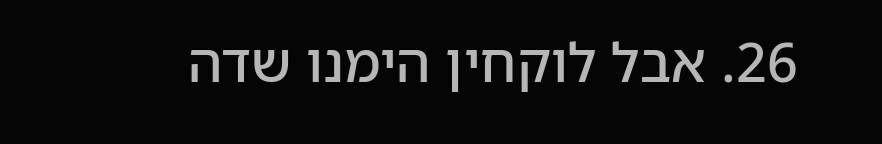26. אבל לוקחין הימנו שדה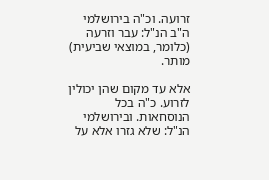זרועה. וכ"ה בירושלמי ה"ב הנ"ל: עבר וזרעה (כלומר, במוצאי שביעית) מותר.

אלא עד מקום שהן יכולין לזרוע. כ"ה בכל הנוסחאות. ובירושלמי הנ"ל: שלא גזרו אלא על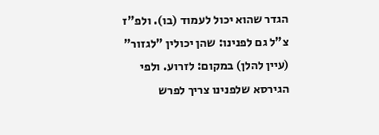הגדר שהוא יכול לעמוד (בו). ולפ"ז צ"ל גם לפנינו: שהן יכולין "לגזור" (עיין להלן) במקום: לזרוע. ולפי הגירסא שלפנינו צריך לפרש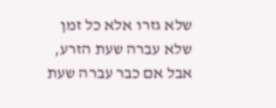שלא גזרו אלא כל זמן שלא עברה שעת הזרע, אבל אם כבר עברה שעת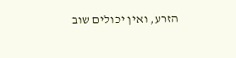הזרע, ואין יכולים שוב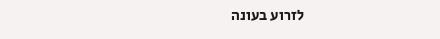לזרוע בעונה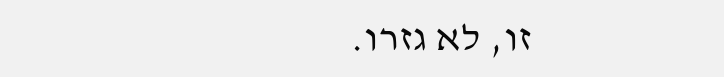זו, לא גזרו.